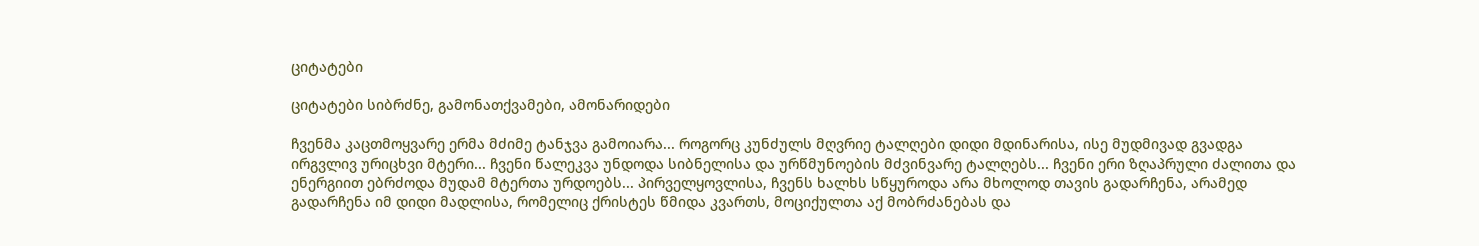ციტატები

ციტატები სიბრძნე, გამონათქვამები, ამონარიდები

ჩვენმა კაცთმოყვარე ერმა მძიმე ტანჯვა გამოიარა... როგორც კუნძულს მღვრიე ტალღები დიდი მდინარისა, ისე მუდმივად გვადგა ირგვლივ ურიცხვი მტერი... ჩვენი წალეკვა უნდოდა სიბნელისა და ურწმუნოების მძვინვარე ტალღებს... ჩვენი ერი ზღაპრული ძალითა და ენერგიით ებრძოდა მუდამ მტერთა ურდოებს... პირველყოვლისა, ჩვენს ხალხს სწყუროდა არა მხოლოდ თავის გადარჩენა, არამედ გადარჩენა იმ დიდი მადლისა, რომელიც ქრისტეს წმიდა კვართს, მოციქულთა აქ მობრძანებას და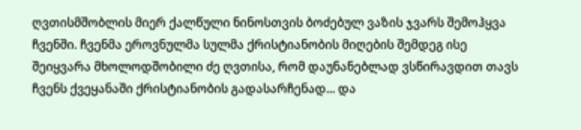ღვთისმშობლის მიერ ქალწული ნინოსთვის ბოძებულ ვაზის ჯვარს შემოჰყვა ჩვენში. ჩვენმა ეროვნულმა სულმა ქრისტიანობის მიღების შემდეგ ისე შეიყვარა მხოლოდშობილი ძე ღვთისა, რომ დაუნანებლად ვსწირავდით თავს ჩვენს ქვეყანაში ქრისტიანობის გადასარჩენად... და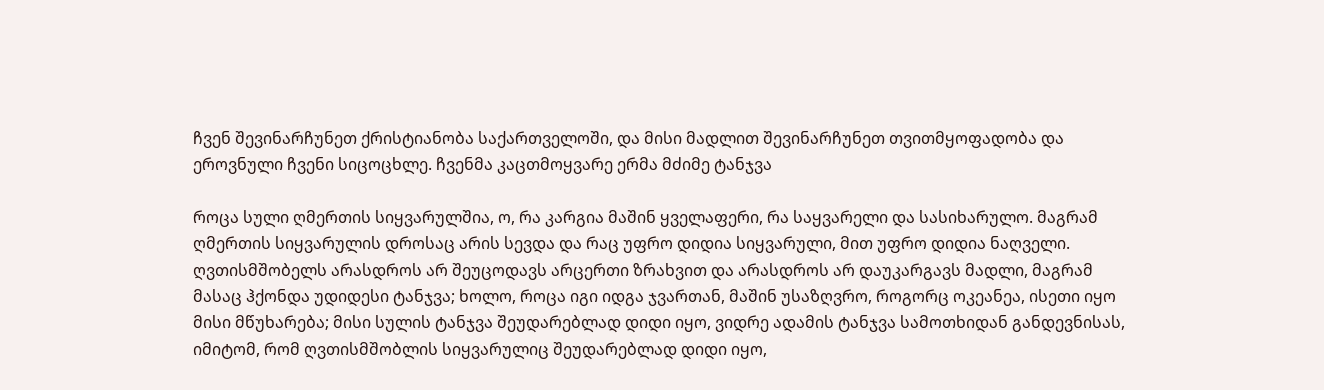ჩვენ შევინარჩუნეთ ქრისტიანობა საქართველოში, და მისი მადლით შევინარჩუნეთ თვითმყოფადობა და ეროვნული ჩვენი სიცოცხლე. ჩვენმა კაცთმოყვარე ერმა მძიმე ტანჯვა

როცა სული ღმერთის სიყვარულშია, ო, რა კარგია მაშინ ყველაფერი, რა საყვარელი და სასიხარულო. მაგრამ ღმერთის სიყვარულის დროსაც არის სევდა და რაც უფრო დიდია სიყვარული, მით უფრო დიდია ნაღველი. ღვთისმშობელს არასდროს არ შეუცოდავს არცერთი ზრახვით და არასდროს არ დაუკარგავს მადლი, მაგრამ მასაც ჰქონდა უდიდესი ტანჯვა; ხოლო, როცა იგი იდგა ჯვართან, მაშინ უსაზღვრო, როგორც ოკეანეა, ისეთი იყო მისი მწუხარება; მისი სულის ტანჯვა შეუდარებლად დიდი იყო, ვიდრე ადამის ტანჯვა სამოთხიდან განდევნისას, იმიტომ, რომ ღვთისმშობლის სიყვარულიც შეუდარებლად დიდი იყო,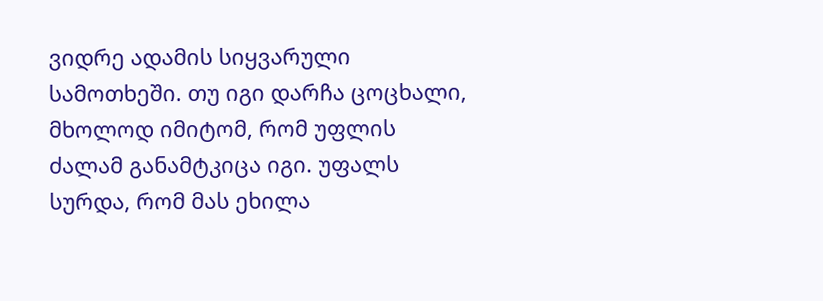ვიდრე ადამის სიყვარული სამოთხეში. თუ იგი დარჩა ცოცხალი, მხოლოდ იმიტომ, რომ უფლის ძალამ განამტკიცა იგი. უფალს სურდა, რომ მას ეხილა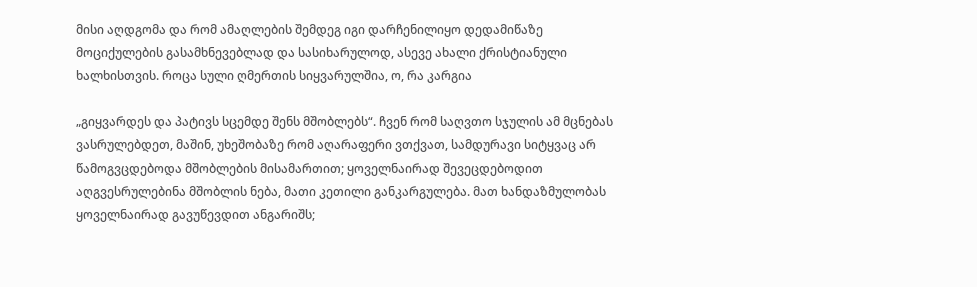მისი აღდგომა და რომ ამაღლების შემდეგ იგი დარჩენილიყო დედამიწაზე მოციქულების გასამხნევებლად და სასიხარულოდ, ასევე ახალი ქრისტიანული ხალხისთვის. როცა სული ღმერთის სიყვარულშია, ო, რა კარგია

„გიყვარდეს და პატივს სცემდე შენს მშობლებს“. ჩვენ რომ საღვთო სჯულის ამ მცნებას ვასრულებდეთ, მაშინ, უხეშობაზე რომ აღარაფერი ვთქვათ, სამდურავი სიტყვაც არ წამოგვცდებოდა მშობლების მისამართით; ყოველნაირად შევეცდებოდით აღგვესრულებინა მშობლის ნება, მათი კეთილი განკარგულება. მათ ხანდაზმულობას ყოველნაირად გავუწევდით ანგარიშს;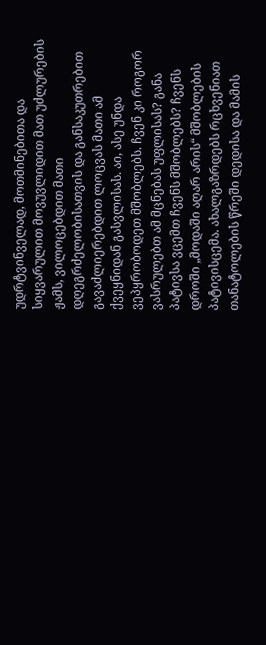უდრტვინველად, მოთმინებითა და სიყვარულით მოვუვლიდით მათ უძლურების ჟამს, ვილოცებდით მათი დღეგრძელობისათვის და განსაკუთრებით გავაძლიერებდით ლოცვას მათი ამ ქვეყნიდან გასვლისას. აი, ასე უნდა ვეპყრობოდეთ მშობლებს. ჩვენ კი როგორ ვასრულებთ ამ მცნებას უფლისას? განა პატივსა ვცემთ ჩვენს მშობლებს? ჩვენს დროში „მოდაში აღარ არის“ მშობლების პატივისცემა. ახალგაზრდებს რცხვენიათ თანატოლების წრეში დედისა და მამის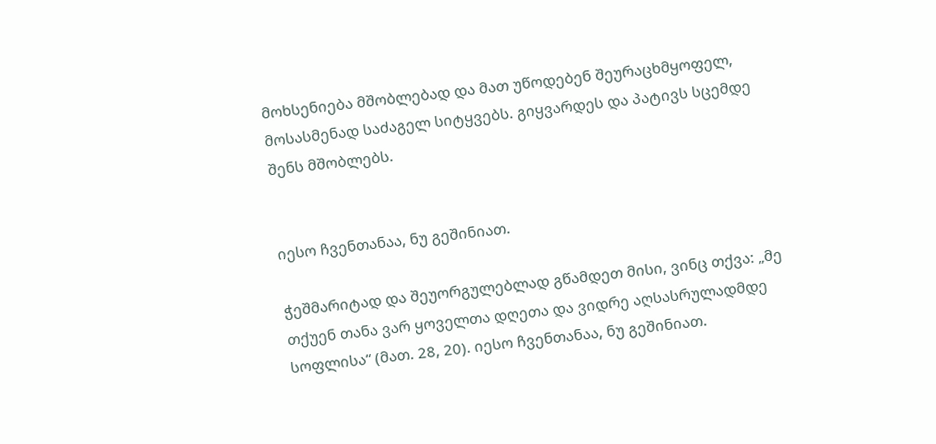მოხსენიება მშობლებად და მათ უწოდებენ შეურაცხმყოფელ, მოსასმენად საძაგელ სიტყვებს. გიყვარდეს და პატივს სცემდე შენს მშობლებს.


იესო ჩვენთანაა, ნუ გეშინიათ.

ჭეშმარიტად და შეუორგულებლად გწამდეთ მისი, ვინც თქვა: „მე თქუენ თანა ვარ ყოველთა დღეთა და ვიდრე აღსასრულადმდე სოფლისა“ (მათ. 28, 20). იესო ჩვენთანაა, ნუ გეშინიათ.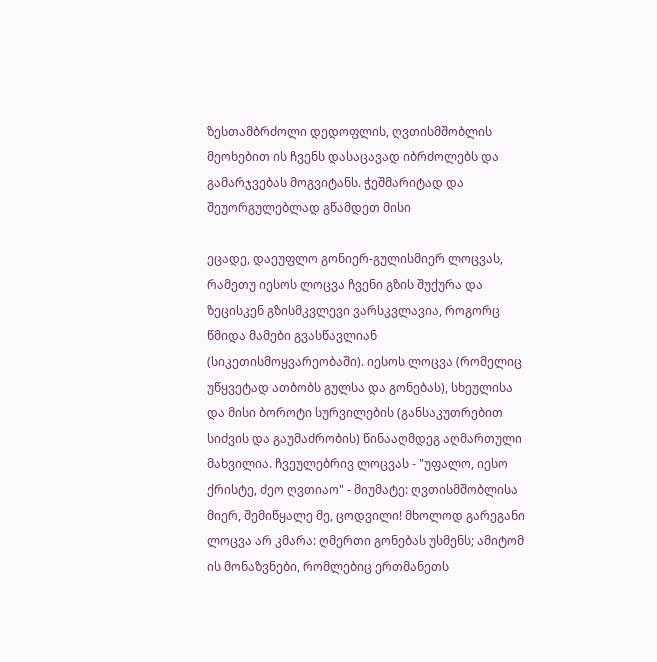ზესთამბრძოლი დედოფლის, ღვთისმშობლის მეოხებით ის ჩვენს დასაცავად იბრძოლებს და გამარჯვებას მოგვიტანს. ჭეშმარიტად და შეუორგულებლად გწამდეთ მისი

ეცადე, დაეუფლო გონიერ-გულისმიერ ლოცვას, რამეთუ იესოს ლოცვა ჩვენი გზის შუქურა და ზეცისკენ გზისმკვლევი ვარსკვლავია, როგორც წმიდა მამები გვასწავლიან (სიკეთისმოყვარეობაში). იესოს ლოცვა (რომელიც უწყვეტად ათბობს გულსა და გონებას), სხეულისა და მისი ბოროტი სურვილების (განსაკუთრებით სიძვის და გაუმაძრობის) წინააღმდეგ აღმართული მახვილია. ჩვეულებრივ ლოცვას - "უფალო, იესო ქრისტე, ძეო ღვთიაო" - მიუმატე: ღვთისმშობლისა მიერ, შემიწყალე მე, ცოდვილი! მხოლოდ გარეგანი ლოცვა არ კმარა: ღმერთი გონებას უსმენს; ამიტომ ის მონაზვნები, რომლებიც ერთმანეთს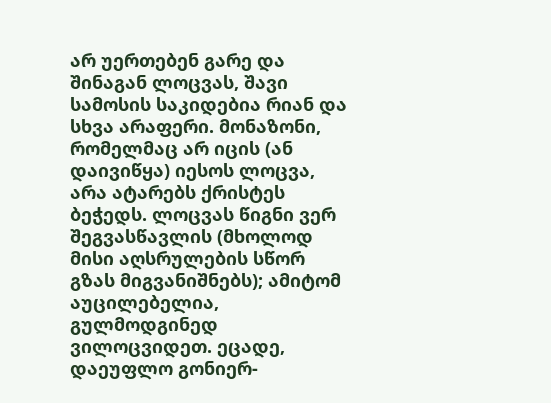არ უერთებენ გარე და შინაგან ლოცვას, შავი სამოსის საკიდებია რიან და სხვა არაფერი. მონაზონი, რომელმაც არ იცის (ან დაივიწყა) იესოს ლოცვა, არა ატარებს ქრისტეს ბეჭედს. ლოცვას წიგნი ვერ შეგვასწავლის (მხოლოდ მისი აღსრულების სწორ გზას მიგვანიშნებს); ამიტომ აუცილებელია, გულმოდგინედ ვილოცვიდეთ. ეცადე, დაეუფლო გონიერ-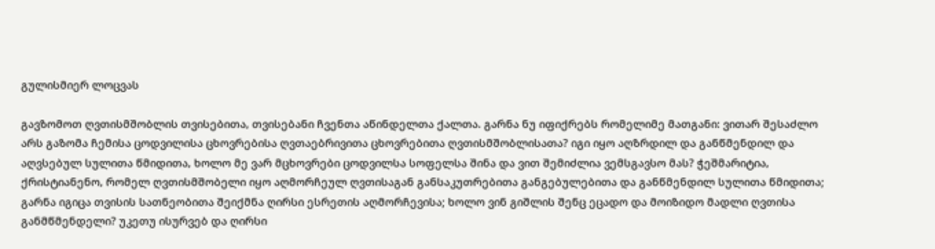გულისმიერ ლოცვას

გავზომოთ ღვთისმშობლის თვისებითა, თვისებანი ჩვენთა აწინდელთა ქალთა. გარნა ნუ იფიქრებს რომელიმე მათგანი: ვითარ შესაძლო არს გაზომა ჩემისა ცოდვილისა ცხოვრებისა ღვთაებრივითა ცხოვრებითა ღვთისმშობლისათა? იგი იყო აღზრდილ და განწმენდილ და აღვსებულ სულითა წმიდითა, ხოლო მე ვარ მცხოვრები ცოდვილსა სოფელსა შინა და ვით შემიძლია ვემსგავსო მას? ჭეშმარიტია, ქრისტიანენო, რომელ ღვთისმშობელი იყო აღმორჩეულ ღვთისაგან განსაკუთრებითა განგებულებითა და განწმენდილ სულითა წმიდითა; გარნა იგიცა თვისის სათნეობითა შეიქმნა ღირსი ესრეთის აღმორჩევისა; ხოლო ვინ გიშლის შენც ეცადო და მოიზიდო მადლი ღვთისა განმწმენდელი? უკეთუ ისურვებ და ღირსი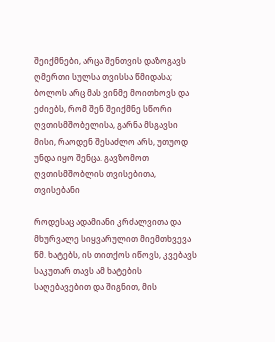შეიქმნები, არცა შენთვის დაზოგავს ღმერთი სულსა თვისსა წმიდასა; ბოლოს არც მას ვინმე მოითხოვს და ეძიებს, რომ შენ შეიქმნე სწორი ღვთისმშობელისა, გარნა მსგავსი მისი, რაოდენ შესაძლო არს, უთუოდ უნდა იყო შენცა. გავზომოთ ღვთისმშობლის თვისებითა, თვისებანი

როდესაც ადამიანი კრძალვითა და მხურვალე სიყვარულით მიემთხვევა წმ. ხატებს, ის თითქოს იწოვს, კვებავს საკუთარ თავს ამ ხატების საღებავებით და შიგნით, მის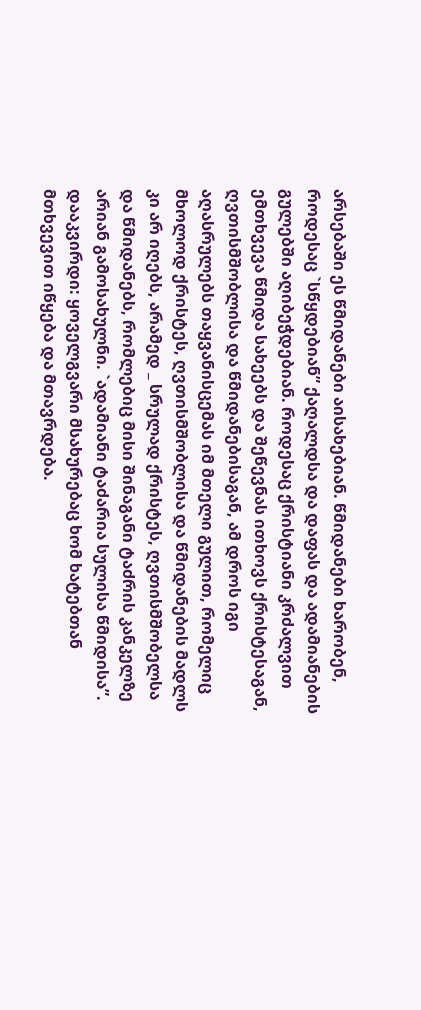არსებაში ეს წმიდანები აისახებიან. წმიდანები ხარობენ, როდესაც `სწყდებიან” ქაღალდსა და დაფას და ადამიანების გულებში აღიბეჭდებიან. როდესაც ქრისტიანი კრძალვით ემთხვევა წმიდა სახეებს და შეწევნას ითხოვს ქრისტესაგან, ღვთისმშობლისა და წმიდანებისაგან, ამ დროს იგი აღასრულებს თაყვანისცემას იმ მთელი გულით, რომელიც მხოლოდ ქრისტეს, ღვთისმშობლისა და წმიდანების მადლს კი არ იღებს, არამედ _ სრულად ქრისტეს, ღვთისმშობელსა და წმიდანებს, რომლებიც მისი შინაგანი ტაძრის კანკელზე არიან გამოსახულნი. `ადამიანი ტაძარია სულისა წმიდისა”. დააკვირდი: ყოველგვარი მსახურებაც ხომ ხატებთან მთხვევით იწყება და მთავრდება.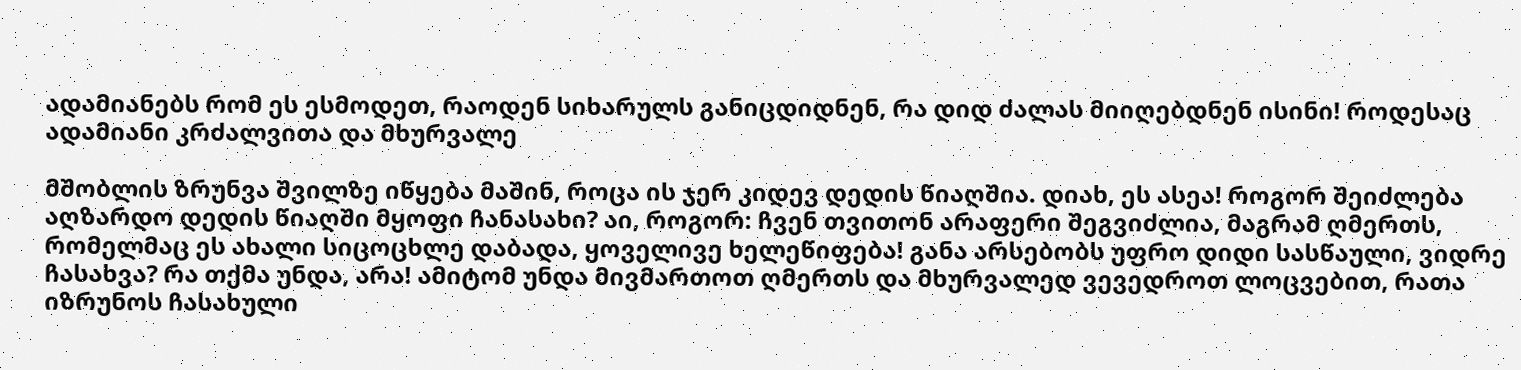ადამიანებს რომ ეს ესმოდეთ, რაოდენ სიხარულს განიცდიდნენ, რა დიდ ძალას მიიღებდნენ ისინი! როდესაც ადამიანი კრძალვითა და მხურვალე

მშობლის ზრუნვა შვილზე იწყება მაშინ, როცა ის ჯერ კიდევ დედის წიაღშია. დიახ, ეს ასეა! როგორ შეიძლება აღზარდო დედის წიაღში მყოფი ჩანასახი? აი, როგორ: ჩვენ თვითონ არაფერი შეგვიძლია, მაგრამ ღმერთს, რომელმაც ეს ახალი სიცოცხლე დაბადა, ყოველივე ხელეწიფება! განა არსებობს უფრო დიდი სასწაული, ვიდრე ჩასახვა? რა თქმა უნდა, არა! ამიტომ უნდა მივმართოთ ღმერთს და მხურვალედ ვევედროთ ლოცვებით, რათა იზრუნოს ჩასახული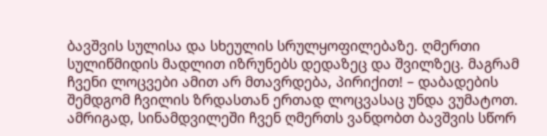ბავშვის სულისა და სხეულის სრულყოფილებაზე. ღმერთი სულიწმიდის მადლით იზრუნებს დედაზეც და შვილზეც. მაგრამ ჩვენი ლოცვები ამით არ მთავრდება, პირიქით! – დაბადების შემდგომ ჩვილის ზრდასთან ერთად ლოცვასაც უნდა ვუმატოთ. ამრიგად, სინამდვილეში ჩვენ ღმერთს ვანდობთ ბავშვის სწორ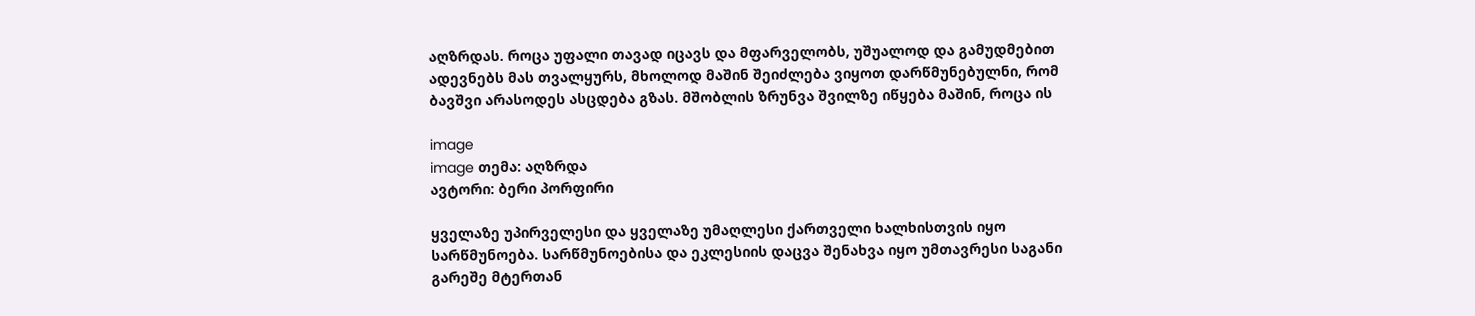აღზრდას. როცა უფალი თავად იცავს და მფარველობს, უშუალოდ და გამუდმებით ადევნებს მას თვალყურს, მხოლოდ მაშინ შეიძლება ვიყოთ დარწმუნებულნი, რომ ბავშვი არასოდეს ასცდება გზას. მშობლის ზრუნვა შვილზე იწყება მაშინ, როცა ის

image
image თემა: აღზრდა
ავტორი: ბერი პორფირი

ყველაზე უპირველესი და ყველაზე უმაღლესი ქართველი ხალხისთვის იყო სარწმუნოება. სარწმუნოებისა და ეკლესიის დაცვა შენახვა იყო უმთავრესი საგანი გარეშე მტერთან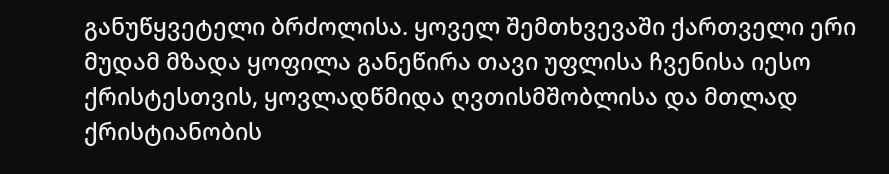განუწყვეტელი ბრძოლისა. ყოველ შემთხვევაში ქართველი ერი მუდამ მზადა ყოფილა განეწირა თავი უფლისა ჩვენისა იესო ქრისტესთვის, ყოვლადწმიდა ღვთისმშობლისა და მთლად ქრისტიანობის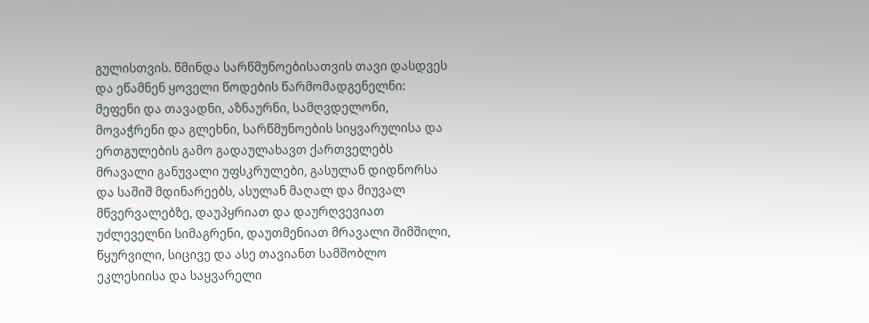გულისთვის. წმინდა სარწმუნოებისათვის თავი დასდვეს და ეწამნენ ყოველი წოდების წარმომადგენელნი: მეფენი და თავადნი, აზნაურნი, სამღვდელონი, მოვაჭრენი და გლეხნი, სარწმუნოების სიყვარულისა და ერთგულების გამო გადაულახავთ ქართველებს მრავალი განუვალი უფსკრულები, გასულან დიდნორსა და საშიშ მდინარეებს, ასულან მაღალ და მიუვალ მწვერვალებზე, დაუპყრიათ და დაურღვევიათ უძლეველნი სიმაგრენი, დაუთმენიათ მრავალი შიმშილი, წყურვილი, სიცივე და ასე თავიანთ სამშობლო ეკლესიისა და საყვარელი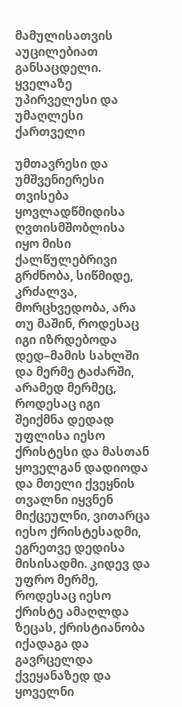მამულისათვის აუცილებიათ განსაცდელი. ყველაზე უპირველესი და უმაღლესი ქართველი

უმთავრესი და უმშვენიერესი თვისება ყოვლადწმიდისა ღვთისმშობლისა იყო მისი ქალწულებრივი გრძნობა, სიწმიდე, კრძალვა, მორცხვედობა, არა თუ მაშინ, როდესაც იგი იზრდებოდა დედ–მამის სახლში და მერმე ტაძარში, არამედ მერმეც, როდესაც იგი შეიქმნა დედად უფლისა იესო ქრისტესი და მასთან ყოველგან დადიოდა და მთელი ქვეყნის თვალნი იყვნენ მიქცეულნი, ვითარცა იესო ქრისტესადმი, ეგრეთვე დედისა მისისადმი. კიდევ და უფრო მერმე, როდესაც იესო ქრისტე ამაღლდა ზეცას, ქრისტიანობა იქადაგა და გავრცელდა ქვეყანაზედ და ყოველნი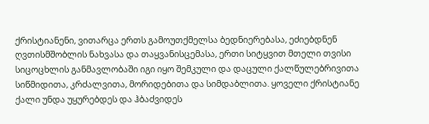ქრისტიანენი, ვითარცა ერთს გამოუთქმელსა ბედნიერებასა, ეძიებდნენ ღვთისმშობლის ნახვასა და თაყვანისცემასა, ერთი სიტყვით მთელი თვისი სიცოცხლის განმავლობაში იგი იყო შემკული და დაცული ქალწულებრივითა სიწმიდითა, კრძალვითა, მორიდებითა და სიმდაბლითა. ყოველი ქრისტიანე ქალი უნდა უყურებდეს და ჰბაძვიდეს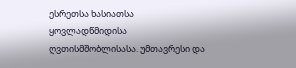ესრეთსა ხასიათსა ყოვლადწმიდისა ღვთისმშობლისასა. უმთავრესი და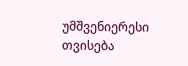უმშვენიერესი თვისება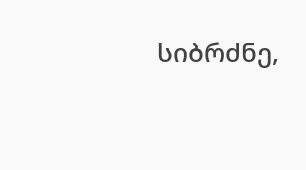სიბრძნე,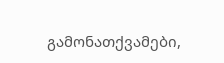გამონათქვამები,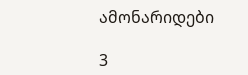ამონარიდები

3